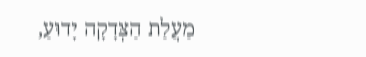מַעֲלַת הַצְּדָקָה יָדוּעַ,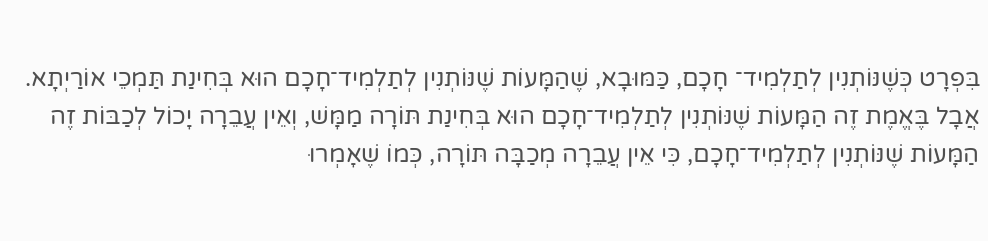בִּפְרָט כְּשֶׁנּוֹתְנִין לְתַלְמִיד־ חָכָם, כַּמּוּבָא, שֶׁהַמָּעוֹת שֶׁנּוֹתְנִין לְתַלְמִיד־חָכָם הוּא בְּחִינַת תַּמְכֵי אוֹרַיְתָא. אֲבָל בֶּאֱמֶת זֶה הַמָּעוֹת שֶׁנּוֹתְנִין לְתַלְמִיד־חָכָם הוּא בְּחִינַת תּוֹרָה מַמָּשׁ, וְאֵין עֲבֵרָה יָכוֹל לְכַבּוֹת זֶה הַמָּעוֹת שֶׁנּוֹתְנִין לְתַלְמִיד־חָכָם, כִּי אֵין עֲבֵרָה מְכַבָּה תּוֹרָה, כְּמוֹ שֶׁאָמְרוּ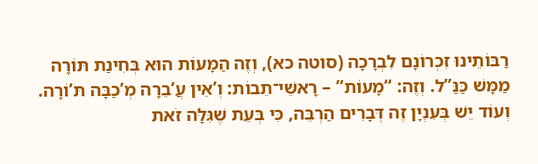רַבּוֹתֵינוּ זִכְרוֹנָם לִבְרָכָה (סוטה כא), וְזֶה הַמָּעוֹת הוּא בְּחִינַת תּוֹרָה מַמָּשׁ כַּנַּ”ל. וְזֶה: “מָעוֹת” – רָאשֵׁי־תֵבוֹת: וְ’אֵין עֲ’בֵרָה מְ’כַבָּה תּ’וֹרָה. וְעוֹד יֵשׁ בְּעִנְיָן זֶה דְּבָרִים הַרְבֵּה, כִּי בְּעֵת שֶׁגִּלָּה זֹאת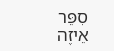סִפֵּר אֵיזֶה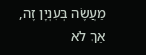מַעֲשֶׂה בְּעִנְיָן זֶה, אַךְ לֹא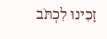זָכִינוּ לִכְתֹּב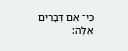כִּי־ אִם דְּבָרִים אֵלֶּה: